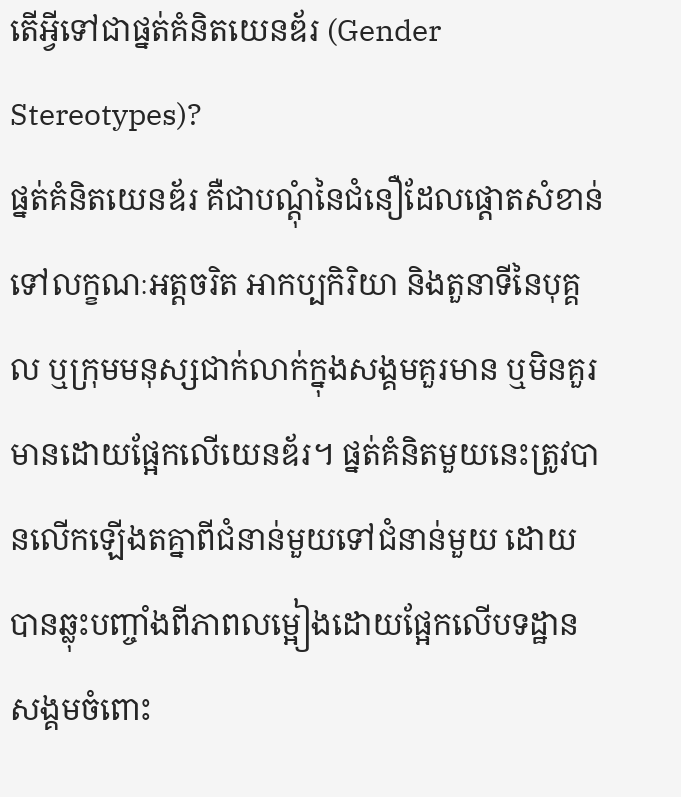តើអ្វីទៅជាផ្នត់គំនិតយេនឌ័រ (Gender Stereotypes)?
ផ្នត់គំនិតយេនឌ័រ គឺជាបណ្ដុំនៃជំនឿដែលផ្ដោតសំខាន់ទៅលក្ខណៈអត្តចរិត អាកប្បកិរិយា និងតួនាទីនៃបុគ្គល ឬក្រុមមនុស្សជាក់លាក់ក្នុងសង្គមគួរមាន ឬមិនគួរមានដោយផ្អែកលើយេនឌ័រ។ ផ្នត់គំនិតមួយនេះត្រូវបានលើកឡើងតគ្នាពីជំនាន់មួយទៅជំនាន់មួយ ដោយបានឆ្លុះបញ្ចាំងពីភាពលម្អៀងដោយផ្អែកលើបទដ្ឋានសង្គមចំពោះ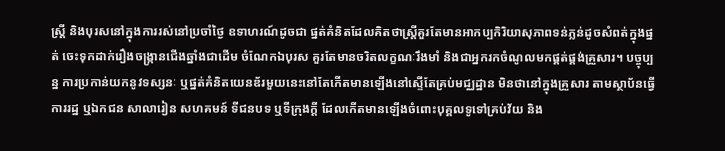ស្រ្តី និងបុរសនៅក្នុងការរស់នៅប្រចាំថ្ងៃ ឧទាហរណ៍ដូចជា ផ្នត់គំនិតដែលគិតថាស្រ្តីគួរតែមានអាកប្បកិរិយាសុភាពទន់ភ្លន់ដូចសំពត់ក្នុងផ្នត់ ចេះទុកដាក់រឿងចង្ក្រានជើងឆ្នាំងជាដើម ចំណែកឯបុរស គួរតែមានចរិតលក្ខណៈរឹងមាំ និងជាអ្នករកចំណូលមកផ្គត់ផ្គង់គ្រួសារ។ បច្ចុប្បន្ន ការប្រកាន់យកនូវទស្សនៈ ឬផ្នត់គំនិតយេនឌ័រមួយនេះនៅតែកើតមានឡើងនៅស្ទើតែគ្រប់មជ្ឈដ្ឋាន មិនថានៅក្នុងគ្រួសារ តាមស្ថាប័នធ្វើការរដ្ឋ ឬឯកជន សាលារៀន សហគមន៍ ទីជនបទ ឬទីក្រុងក្ដី ដែលកើតមានឡើងចំពោះបុគ្គលទូទៅគ្រប់វ័យ និង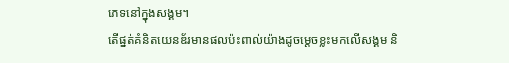ភេទនៅក្នុងសង្គម។
តើផ្នត់គំនិតយេនឌ័រមានផលប៉ះពាល់យ៉ាងដូចម្ដេចខ្លះមកលើសង្គម និ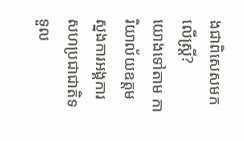ងជាពិសេសមកលើស្ត្រី?
យោងទៅតាម ការិយាល័យឧត្តមស្នងការអង្គការសហប្រជាជាតិទទួល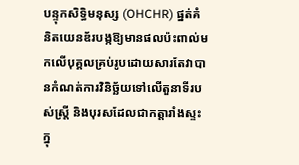បន្ទុកសិទ្ធិមនុស្ស (OHCHR) ផ្នត់គំនិតយេនឌ័របង្កឱ្យមានផលប៉ះពាល់មកលើបុគ្គលគ្រប់រូបដោយសារតែវាបានកំណត់ការវិនិច្ឆ័យទៅលើតួនាទីរបស់ស្រ្តី និងបុរសដែលជាកត្តារាំងស្ទះក្នុ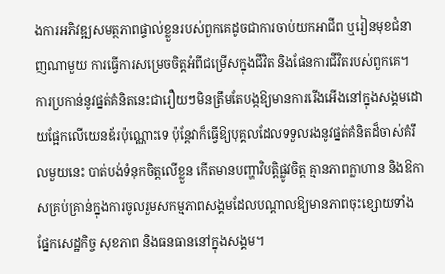ងការអភិវឌ្ឍសមត្ថភាពផ្ទាល់ខ្លួនរបស់ពួកគេដូចជាការចាប់យកអាជីព ឬរៀនមុខជំនាញណាមួយ ការធ្វើការសម្រេចចិត្តអំពីជម្រើសក្នុងជីវិត និងផែនការជីវិតរបស់ពួកគេ។ ការប្រកាន់នូវផ្នត់គំនិតនេះជារឿយៗមិនត្រឹមតែបង្កឱ្យមានការរើងអើងនៅក្នុងសង្គមដោយផ្អែកលើយេនឌ័រប៉ុណ្ណោះទេ ប៉ុន្តែវាក៏ធ្វើឱ្យបុគ្គលដែលទទួលរងនូវផ្នត់គំនិតដ៏ចាស់គំរឹលមួយនេះ បាត់បង់ទំនុកចិត្តលើខ្លួន កើតមានបញ្ហាវិបត្តិផ្លូវចិត្ត គ្មានភាពក្លាហាន និងឱកាសគ្រប់គ្រាន់ក្នុងការចូលរួមសកម្មភាពសង្គមដែលបណ្ដាលឱ្យមានភាពចុះខ្សោយទាំងផ្នែកសេដ្ឋកិច្ច សុខភាព និងធនធាននៅក្នុងសង្គម។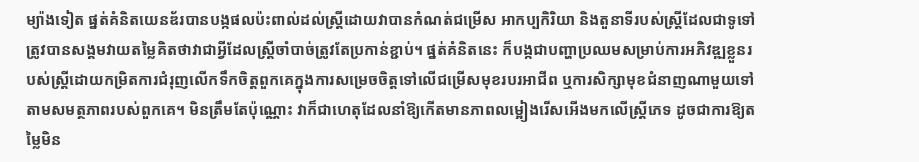ម្យ៉ាងទៀត ផ្នត់គំនិតយេនឌ័របានបង្កផលប៉ះពាល់ដល់ស្ត្រីដោយវាបានកំណត់ជម្រើស អាកប្បកិរិយា និងតួនាទីរបស់ស្រ្តីដែលជាទូទៅត្រូវបានសង្គមវាយតម្លៃគិតថាវាជាអ្វីដែលស្រ្តីចាំបាច់ត្រូវតែប្រកាន់ខ្ជាប់។ ផ្នត់គំនិតនេះ ក៏បង្កជាបញ្ហាប្រឈមសម្រាប់ការអភិវឌ្ឍខ្លួនរបស់ស្ត្រីដោយកម្រិតការជំរុញលើកទឹកចិត្តពួកគេក្នុងការសម្រេចចិត្តទៅលើជម្រើសមុខរបរអាជីព ឬការសិក្សាមុខជំនាញណាមួយទៅតាមសមត្ថភាពរបស់ពួកគេ។ មិនត្រឹមតែប៉ុណ្ណោះ វាក៏ជាហេតុដែលនាំឱ្យកើតមានភាពលម្អៀងរើសអើងមកលើស្ត្រីភេទ ដូចជាការឱ្យតម្លៃមិន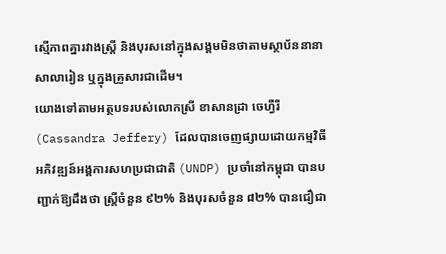ស្មើភាពគ្នារវាងស្រ្តី និងបុរសនៅក្នុងសង្គមមិនថាតាមស្ថាប័ននានា សាលារៀន ឬក្នុងគ្រួសារជាដើម។
យោងទៅតាមអត្ថបទរបស់លោកស្រី ខាសានដ្រា ចេហ្វឺរី (Cassandra Jeffery) ដែលបានចេញផ្សាយដោយកម្មវិធីអភិវឌ្ឍន៍អង្គការសហប្រជាជាតិ (UNDP) ប្រចាំនៅកម្ពុជា បានបញ្ជាក់ឱ្យដឹងថា ស្ត្រីចំនួន ៩២% និងបុរសចំនួន ៨២% បានជឿជា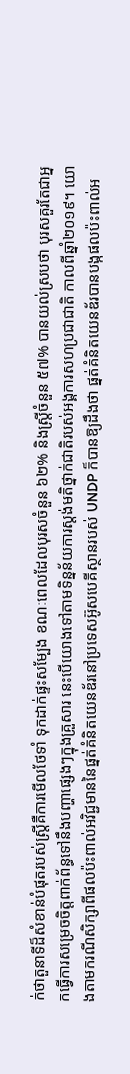ក់ថាតួនាទីដ៏សំខាន់បំផុតរបស់ស្រ្តីគឺការមើលថែទាំ ទុកដាក់ផ្ទះសម្បែង ខណៈពេលដែលបុរសចំនួន ៦២% និងស្រ្តីចំនួន ៥៧% បានយល់ស្របថា បុរសគួរតែជាអ្នកធ្វើការសម្រេចចិត្តពាក់ព័ន្ធទៅនឹងបញ្ហាផ្សេងៗក្នុងគ្រួសារ នេះបើយោងទៅតាមទិន្នន័យការស្តង់មតិថ្នាក់ជាតិរបស់អង្គការសហប្រជាជាតិ កាលពីឆ្នាំ២០១៩។ យោងតាមករណីសិក្សាពីផលប៉ះពាល់អវិជ្ជមាននៃផ្នត់គំនិតយេនឌ័រនៅប្រទេសអ៊ូសបេគីស្ថានរបស់ UNDP ក៏បានឱ្យដឹងថា ផ្នត់គំនិតយេនឌ័របានបង្កផលប៉ះពាល់អ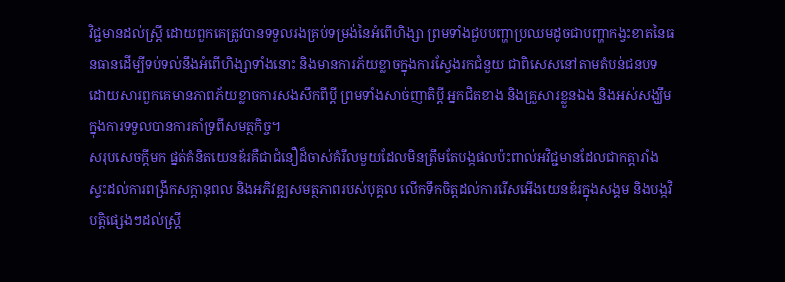វិជ្ជមានដល់ស្ត្រី ដោយពួកគេត្រូវបានទទួលរងគ្រប់ទម្រង់នៃអំពើហិង្សា ព្រមទាំងជួបបញ្ហាប្រឈមដូចជាបញ្ហាកង្វះខាតនៃធនធានដើម្បីទប់ទល់នឹងអំពើហិង្សាទាំងនោះ និងមានការភ័យខ្លាចក្នុងការស្វែងរកជំនួយ ជាពិសេសនៅតាមតំបន់ជនបទ ដោយសារពួកគេមានភាពភ័យខ្លាចការសងសឹកពីប្តី ព្រមទាំងសាច់ញាតិប្តី អ្នកជិតខាង និងគ្រួសារខ្លួនឯង និងអស់សង្ឃឹមក្នុងការទទួលបានការគាំទ្រពីសមត្ថកិច្ច។
សរុបសេចក្ដីមក ផ្នត់គំនិតយេនឌ័រគឺជាជំនឿដ៏ចាស់គំរឹលមួយដែលមិនត្រឹមតែបង្កផលប៉ះពាល់អវិជ្ជមានដែលជាកត្តារាំងស្ទះដល់ការពង្រីកសក្ដានុពល និងអភិវឌ្ឍសមត្ថភាពរបស់បុគ្គល លើកទឹកចិត្តដល់ការរើសអើងយេនឌ័រក្នុងសង្គម និងបង្កវិបត្តិផ្សេងៗដល់ស្រ្តី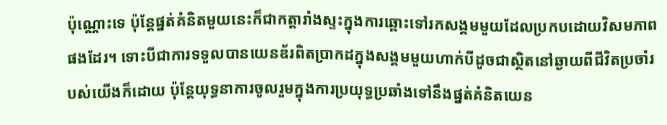ប៉ុណ្ណោះទេ ប៉ុន្តែផ្នត់គំនិតមួយនេះក៏ជាកត្តារាំងស្ទះក្នុងការឆ្ពោះទៅរកសង្គមមួយដែលប្រកបដោយវិសមភាពផងដែរ។ ទោះបីជាការទទួលបានយេនឌ័រពិតប្រាកដក្នុងសង្គមមួយហាក់បីដូចជាស្ថិតនៅឆ្ងាយពីជីវិតប្រចាំរបស់យើងក៏ដោយ ប៉ុន្តែយុទ្ធនាការចូលរួមក្នុងការប្រយុទ្ធប្រឆាំងទៅនឹងផ្នត់គំនិតយេន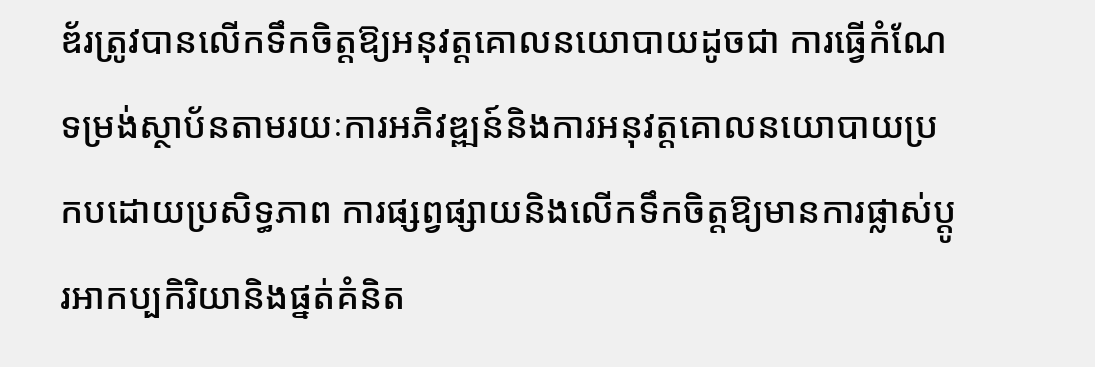ឌ័រត្រូវបានលើកទឹកចិត្តឱ្យអនុវត្តគោលនយោបាយដូចជា ការធ្វើកំណែទម្រង់ស្ថាប័នតាមរយៈការអភិវឌ្ឍន៍និងការអនុវត្តគោលនយោបាយប្រកបដោយប្រសិទ្ធភាព ការផ្សព្វផ្សាយនិងលើកទឹកចិត្តឱ្យមានការផ្លាស់ប្ដូរអាកប្បកិរិយានិងផ្នត់គំនិត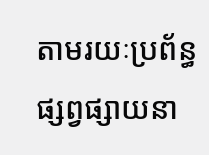តាមរយៈប្រព័ន្ធផ្សព្វផ្សាយនា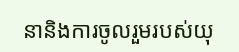នានិងការចូលរួមរបស់យុ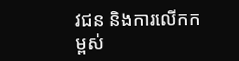វជន និងការលើកកម្ពស់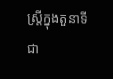ស្ត្រីក្នុងតួនាទីជា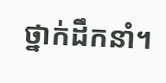ថ្នាក់ដឹកនាំ។